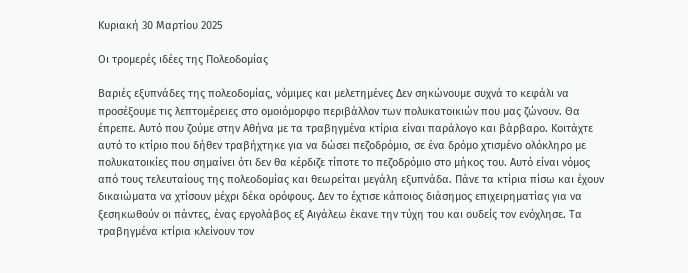Κυριακή 30 Μαρτίου 2025

Οι τρομερές ιδέες της Πολεοδομίας

Βαριές εξυπνάδες της πολεοδομίας, νόμιμες και μελετημένες Δεν σηκώνουμε συχνά το κεφάλι να προσέξουμε τις λεπτομέρειες στο ομοιόμορφο περιβάλλον των πολυκατοικιών που μας ζώνουν. Θα έπρεπε. Αυτό που ζούμε στην Αθήνα με τα τραβηγμένα κτίρια είναι παράλογο και βάρβαρο. Κοιτάχτε αυτό το κτίριο που δήθεν τραβήχτηκε για να δώσει πεζοδρόμιο, σε ένα δρόμο χτισμένο ολόκληρο με πολυκατοικίες που σημαίνει ότι δεν θα κέρδιζε τίποτε το πεζοδρόμιο στο μήκος του. Αυτό είναι νόμος από τους τελευταίους της πολεοδομίας και θεωρείται μεγάλη εξυπνάδα. Πάνε τα κτίρια πίσω και έχουν δικαιώματα να χτίσουν μέχρι δέκα ορόφους. Δεν το έχτισε κάποιος διάσημος επιχειρηματίας για να ξεσηκωθούν οι πάντες, ένας εργολάβος εξ Αιγάλεω έκανε την τύχη του και ουδείς τον ενόχλησε. Τα τραβηγμένα κτίρια κλείνουν τον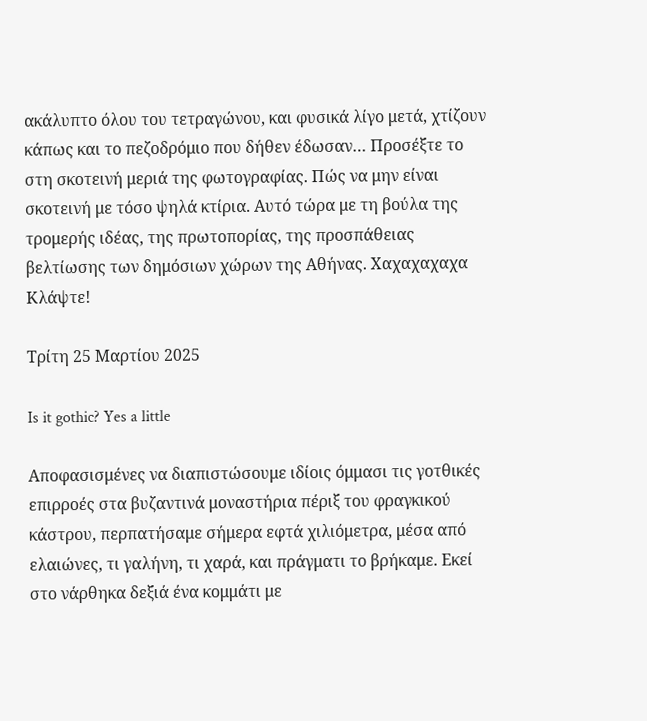ακάλυπτο όλου του τετραγώνου, και φυσικά λίγο μετά, χτίζουν κάπως και το πεζοδρόμιο που δήθεν έδωσαν… Προσέξτε το στη σκοτεινή μεριά της φωτογραφίας. Πώς να μην είναι σκοτεινή με τόσο ψηλά κτίρια. Αυτό τώρα με τη βούλα της τρομερής ιδέας, της πρωτοπορίας, της προσπάθειας βελτίωσης των δημόσιων χώρων της Αθήνας. Χαχαχαχαχα Κλάψτε!

Τρίτη 25 Μαρτίου 2025

Is it gothic? Yes a little

Αποφασισμένες να διαπιστώσουμε ιδίοις όμμασι τις γοτθικές επιρροές στα βυζαντινά μοναστήρια πέριξ του φραγκικού κάστρου, περπατήσαμε σήμερα εφτά χιλιόμετρα, μέσα από ελαιώνες, τι γαλήνη, τι χαρά, και πράγματι το βρήκαμε. Εκεί στο νάρθηκα δεξιά ένα κομμάτι με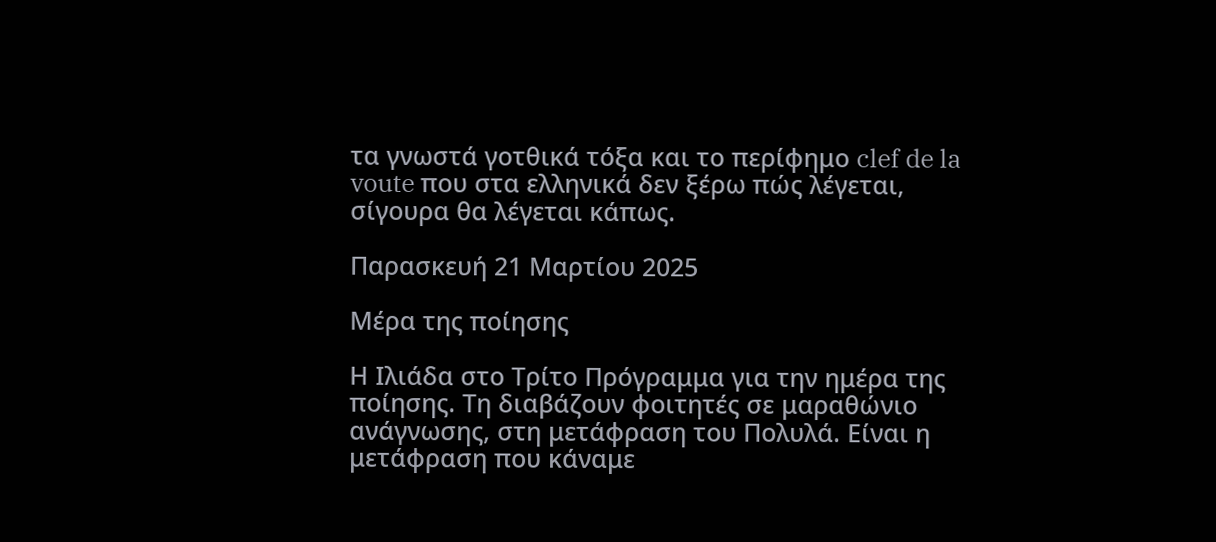τα γνωστά γοτθικά τόξα και το περίφημο clef de la voute που στα ελληνικά δεν ξέρω πώς λέγεται, σίγουρα θα λέγεται κάπως.

Παρασκευή 21 Μαρτίου 2025

Μέρα της ποίησης

Η Ιλιάδα στο Τρίτο Πρόγραμμα για την ημέρα της ποίησης. Τη διαβάζουν φοιτητές σε μαραθώνιο ανάγνωσης, στη μετάφραση του Πολυλά. Είναι η μετάφραση που κάναμε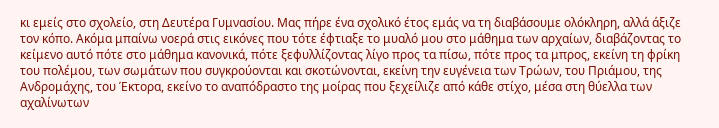κι εμείς στο σχολείο, στη Δευτέρα Γυμνασίου. Μας πήρε ένα σχολικό έτος εμάς να τη διαβάσουμε ολόκληρη, αλλά άξιζε τον κόπο. Ακόμα μπαίνω νοερά στις εικόνες που τότε έφτιαξε το μυαλό μου στο μάθημα των αρχαίων, διαβάζοντας το κείμενο αυτό πότε στο μάθημα κανονικά, πότε ξεφυλλίζοντας λίγο προς τα πίσω, πότε προς τα μπρος, εκείνη τη φρίκη του πολέμου, των σωμάτων που συγκρούονται και σκοτώνονται, εκείνη την ευγένεια των Τρώων, του Πριάμου, της Ανδρομάχης, του Έκτορα, εκείνο το αναπόδραστο της μοίρας που ξεχείλιζε από κάθε στίχο, μέσα στη θύελλα των αχαλίνωτων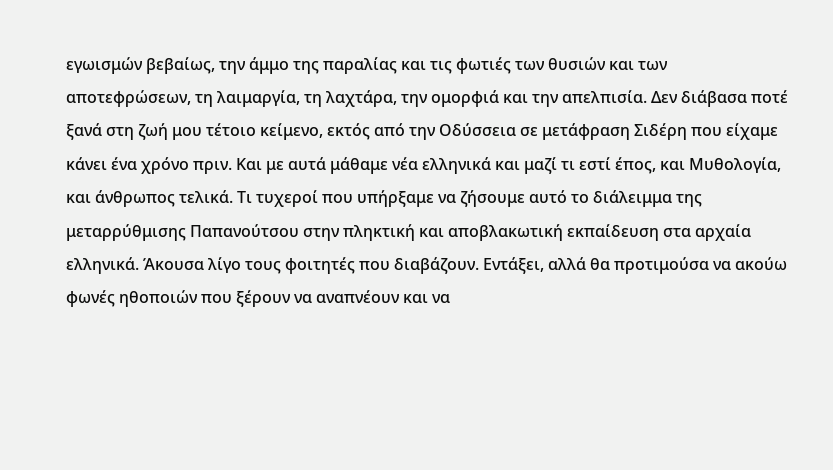εγωισμών βεβαίως, την άμμο της παραλίας και τις φωτιές των θυσιών και των αποτεφρώσεων, τη λαιμαργία, τη λαχτάρα, την ομορφιά και την απελπισία. Δεν διάβασα ποτέ ξανά στη ζωή μου τέτοιο κείμενο, εκτός από την Οδύσσεια σε μετάφραση Σιδέρη που είχαμε κάνει ένα χρόνο πριν. Και με αυτά μάθαμε νέα ελληνικά και μαζί τι εστί έπος, και Μυθολογία, και άνθρωπος τελικά. Τι τυχεροί που υπήρξαμε να ζήσουμε αυτό το διάλειμμα της μεταρρύθμισης Παπανούτσου στην πληκτική και αποβλακωτική εκπαίδευση στα αρχαία ελληνικά. Άκουσα λίγο τους φοιτητές που διαβάζουν. Εντάξει, αλλά θα προτιμούσα να ακούω φωνές ηθοποιών που ξέρουν να αναπνέουν και να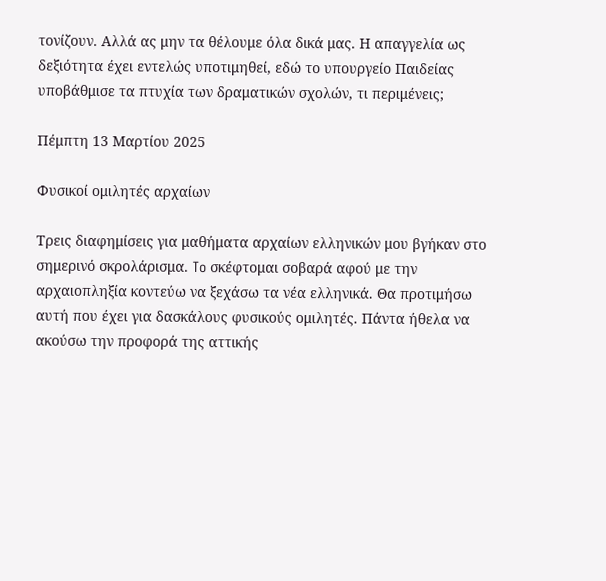τονίζουν. Αλλά ας μην τα θέλουμε όλα δικά μας. Η απαγγελία ως δεξιότητα έχει εντελώς υποτιμηθεί, εδώ το υπουργείο Παιδείας υποβάθμισε τα πτυχία των δραματικών σχολών, τι περιμένεις;

Πέμπτη 13 Μαρτίου 2025

Φυσικοί ομιλητές αρχαίων

Τρεις διαφημίσεις για μαθήματα αρχαίων ελληνικών μου βγήκαν στο σημερινό σκρολάρισμα. To σκέφτομαι σοβαρά αφού με την αρχαιοπληξία κοντεύω να ξεχάσω τα νέα ελληνικά. Θα προτιμήσω αυτή που έχει για δασκάλους φυσικούς ομιλητές. Πάντα ήθελα να ακούσω την προφορά της αττικής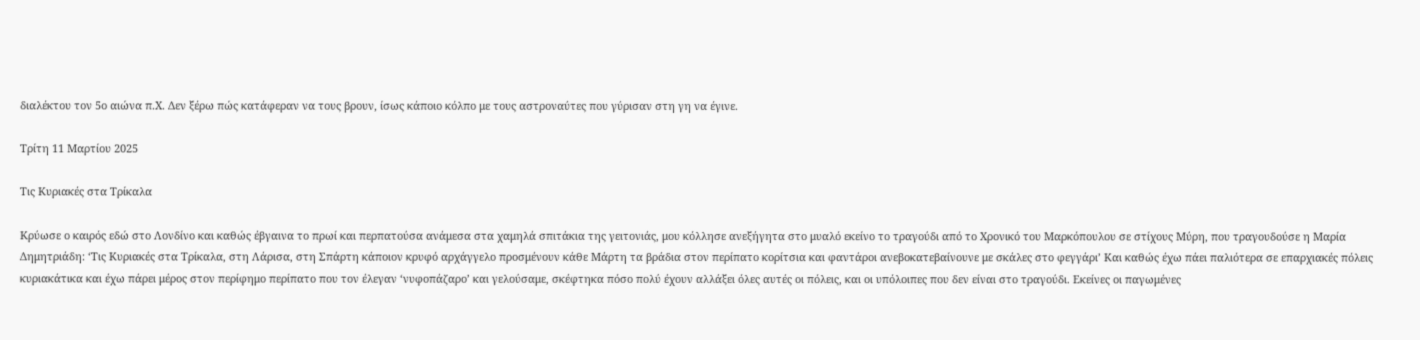διαλέκτου τον 5ο αιώνα π.Χ. Δεν ξέρω πώς κατάφεραν να τους βρουν, ίσως κάποιο κόλπο με τους αστροναύτες που γύρισαν στη γη να έγινε.

Τρίτη 11 Μαρτίου 2025

Τις Κυριακές στα Τρίκαλα

Κρύωσε ο καιρός εδώ στο Λονδίνο και καθώς έβγαινα το πρωί και περπατούσα ανάμεσα στα χαμηλά σπιτάκια της γειτονιάς, μου κόλλησε ανεξήγητα στο μυαλό εκείνο το τραγούδι από το Χρονικό του Μαρκόπουλου σε στίχους Μύρη, που τραγουδούσε η Μαρία Δημητριάδη: ‘Τις Κυριακές στα Τρίκαλα, στη Λάρισα, στη Σπάρτη κάποιον κρυφό αρχάγγελο προσμένουν κάθε Μάρτη τα βράδια στον περίπατο κορίτσια και φαντάροι ανεβοκατεβαίνουνε με σκάλες στο φεγγάρι’ Και καθώς έχω πάει παλιότερα σε επαρχιακές πόλεις κυριακάτικα και έχω πάρει μέρος στον περίφημο περίπατο που τον έλεγαν ‘νυφοπάζαρο’ και γελούσαμε, σκέφτηκα πόσο πολύ έχουν αλλάξει όλες αυτές οι πόλεις, και οι υπόλοιπες που δεν είναι στο τραγούδι. Εκείνες οι παγωμένες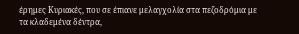έρημες Κυριακές, που σε έπιανε μελαγχολία στα πεζοδρόμια με τα κλαδεμένα δέντρα,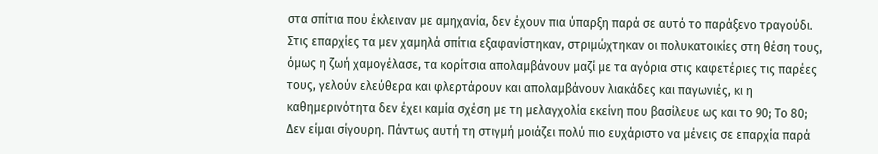στα σπίτια που έκλειναν με αμηχανία, δεν έχουν πια ύπαρξη παρά σε αυτό το παράξενο τραγούδι. Στις επαρχίες τα μεν χαμηλά σπίτια εξαφανίστηκαν, στριμώχτηκαν οι πολυκατοικίες στη θέση τους, όμως η ζωή χαμογέλασε, τα κορίτσια απολαμβάνουν μαζί με τα αγόρια στις καφετέριες τις παρέες τους, γελούν ελεύθερα και φλερτάρουν και απολαμβάνουν λιακάδες και παγωνιές, κι η καθημερινότητα δεν έχει καμία σχέση με τη μελαγχολία εκείνη που βασίλευε ως και το 90; Το 80; Δεν είμαι σίγουρη. Πάντως αυτή τη στιγμή μοιάζει πολύ πιο ευχάριστο να μένεις σε επαρχία παρά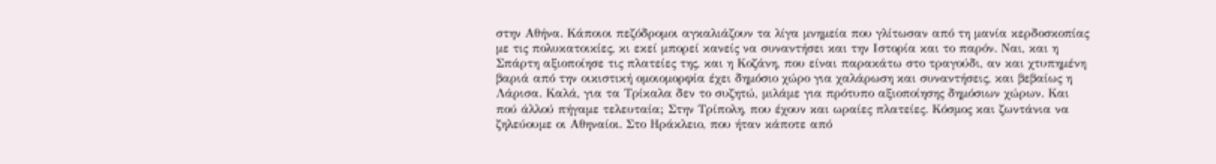στην Αθήνα. Κάποιοι πεζόδρομοι αγκαλιάζουν τα λίγα μνημεία που γλίτωσαν από τη μανία κερδοσκοπίας με τις πολυκατοικίες, κι εκεί μπορεί κανείς να συναντήσει και την Ιστορία και το παρόν. Ναι, και η Σπάρτη αξιοποίησε τις πλατείες της, και η Κοζάνη, που είναι παρακάτω στο τραγούδι, αν και χτυπημένη βαριά από την οικιστική ομοιομορφία έχει δημόσιο χώρο για χαλάρωση και συναντήσεις, και βεβαίως η Λάρισα. Καλά, για τα Τρίκαλα δεν το συζητώ, μιλάμε για πρότυπο αξιοποίησης δημόσιων χώρων. Και πού άλλού πήγαμε τελευταία; Στην Τρίπολη, που έχουν και ωραίες πλατείες. Κόσμος και ζωντάνια να ζηλεύουμε οι Αθηναίοι. Στο Ηράκλειο, που ήταν κάποτε από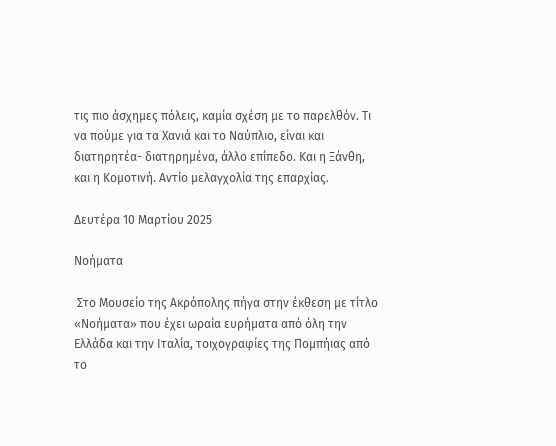τις πιο άσχημες πόλεις, καμία σχέση με το παρελθόν. Τι να πούμε για τα Χανιά και το Ναύπλιο, είναι και διατηρητέα- διατηρημένα, άλλο επίπεδο. Και η Ξάνθη, και η Κομοτινή. Αντίο μελαγχολία της επαρχίας.

Δευτέρα 10 Μαρτίου 2025

Νοήματα

 Στο Μουσείο της Ακρόπολης πήγα στην έκθεση με τίτλο «Νοήματα» που έχει ωραία ευρήματα από όλη την Ελλάδα και την Ιταλία, τοιχογραφίες της Πομπήιας από το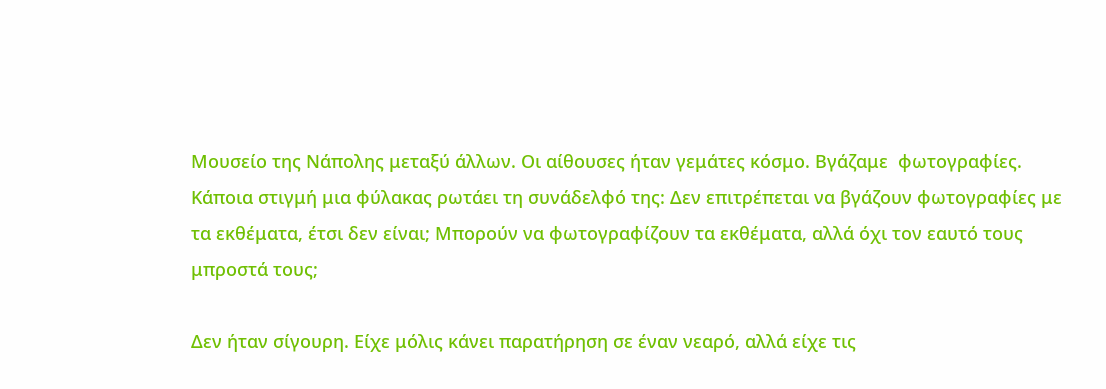Μουσείο της Νάπολης μεταξύ άλλων. Οι αίθουσες ήταν γεμάτες κόσμο. Βγάζαμε  φωτογραφίες. Κάποια στιγμή μια φύλακας ρωτάει τη συνάδελφό της: Δεν επιτρέπεται να βγάζουν φωτογραφίες με τα εκθέματα, έτσι δεν είναι; Μπορούν να φωτογραφίζουν τα εκθέματα, αλλά όχι τον εαυτό τους μπροστά τους;

Δεν ήταν σίγουρη. Είχε μόλις κάνει παρατήρηση σε έναν νεαρό, αλλά είχε τις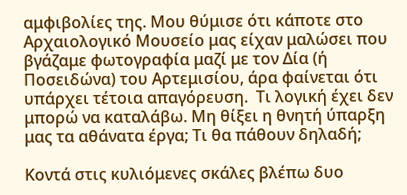αμφιβολίες της. Μου θύμισε ότι κάποτε στο Αρχαιολογικό Μουσείο μας είχαν μαλώσει που βγάζαμε φωτογραφία μαζί με τον Δία (ή Ποσειδώνα) του Αρτεμισίου, άρα φαίνεται ότι υπάρχει τέτοια απαγόρευση.  Τι λογική έχει δεν μπορώ να καταλάβω. Μη θίξει η θνητή ύπαρξη μας τα αθάνατα έργα; Τι θα πάθουν δηλαδή;

Κοντά στις κυλιόμενες σκάλες βλέπω δυο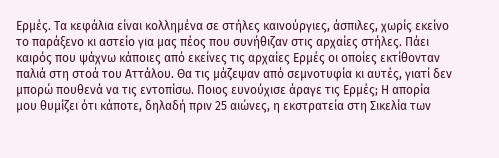Ερμές. Τα κεφάλια είναι κολλημένα σε στήλες καινούργιες, άσπιλες, χωρίς εκείνο το παράξενο κι αστείο για μας πέος που συνήθιζαν στις αρχαίες στήλες. Πάει καιρός που ψάχνω κάποιες από εκείνες τις αρχαίες Ερμές οι οποίες εκτίθονταν παλιά στη στοά του Αττάλου. Θα τις μάζεψαν από σεμνοτυφία κι αυτές, γιατί δεν μπορώ πουθενά να τις εντοπίσω. Ποιος ευνούχισε άραγε τις Ερμές; Η απορία μου θυμίζει ότι κάποτε, δηλαδή πριν 25 αιώνες, η εκστρατεία στη Σικελία των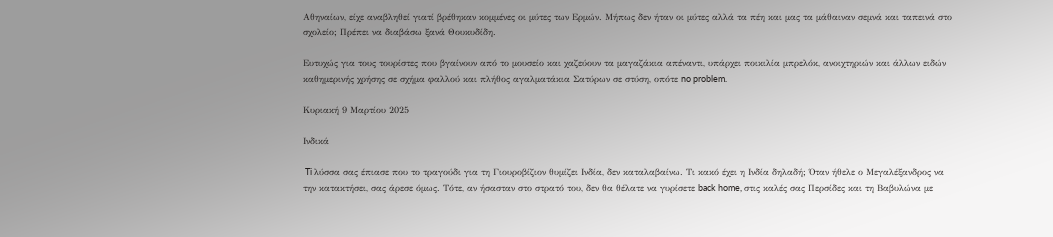Αθηναίων, είχε αναβληθεί γιατί βρέθηκαν κομμένες οι μύτες των Ερμών. Μήπως δεν ήταν οι μύτες αλλά τα πέη και μας τα μάθαιναν σεμνά και ταπεινά στο σχολείο; Πρέπει να διαβάσω ξανά Θουκυδίδη.

Ευτυχώς για τους τουρίστες που βγαίνουν από το μουσείο και χαζεύουν τα μαγαζάκια απέναντι, υπάρχει ποικιλία μπρελόκ, ανοιχτηριών και άλλων ειδών καθημερινής χρήσης σε σχήμα φαλλού και πλήθος αγαλματάκια Σατύρων σε στύση, οπότε no problem.

Κυριακή 9 Μαρτίου 2025

Ινδικά

 Ti λύσσα σας έπιασε που το τραγούδι για τη Γιουροβίζιον θυμίζει Ινδία, δεν καταλαβαίνω. Τι κακό έχει η Ινδία δηλαδή; Όταν ήθελε ο Μεγαλέξανδρος να την κατακτήσει, σας άρεσε όμως. Τότε, αν ήσασταν στο στρατό του, δεν θα θέλατε να γυρίσετε back home, στις καλές σας Περσίδες και τη Βαβυλώνα με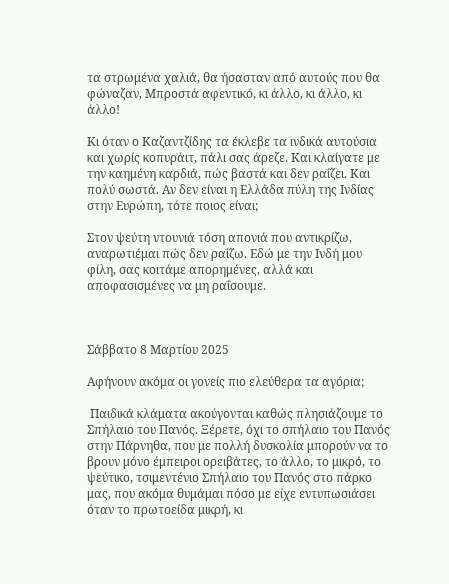τα στρωμένα χαλιά, θα ήσασταν από αυτούς που θα φώναζαν, Μπροστά αφεντικό, κι άλλο, κι άλλο, κι άλλο!

Κι όταν ο Καζαντζίδης τα έκλεβε τα ινδικά αυτούσια και χωρίς κοπυράιτ, πάλι σας άρεζε. Και κλαίγατε με την καημένη καρδιά, πώς βαστά και δεν ραΐζει. Και πολύ σωστά. Αν δεν είναι η Ελλάδα πύλη της Ινδίας στην Ευρώπη, τότε ποιος είναι;

Στον ψεύτη ντουνιά τόση απονιά που αντικρίζω, αναρωτιέμαι πώς δεν ραΐζω. Εδώ με την Ινδή μου φίλη, σας κοιτάμε απορημένες, αλλά και αποφασισμένες να μη ραΐσουμε.



Σάββατο 8 Μαρτίου 2025

Aφήνουν ακόμα οι γονείς πιο ελεύθερα τα αγόρια;

 Παιδικά κλάματα ακούγονται καθώς πλησιάζουμε το Σπήλαιο του Πανός. Ξέρετε, όχι το σπήλαιο του Πανός στην Πάρνηθα, που με πολλή δυσκολία μπορούν να το βρουν μόνο έμπειροι ορειβάτες, το άλλο, το μικρό, το ψεύτικο, τσιμεντένιο Σπήλαιο του Πανός στο πάρκο μας, που ακόμα θυμάμαι πόσο με είχε εντυπωσιάσει όταν το πρωτοείδα μικρή, κι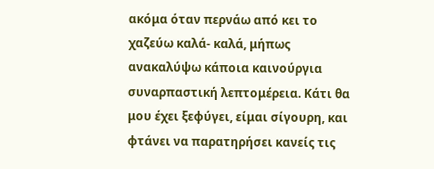ακόμα όταν περνάω από κει το χαζεύω καλά- καλά, μήπως ανακαλύψω κάποια καινούργια συναρπαστική λεπτομέρεια. Κάτι θα μου έχει ξεφύγει, είμαι σίγουρη, και φτάνει να παρατηρήσει κανείς τις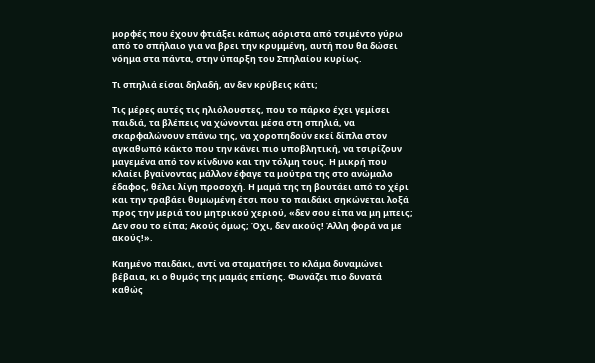μορφές που έχουν φτιάξει κάπως αόριστα από τσιμέντο γύρω από το σπήλαιο για να βρει την κρυμμένη, αυτή που θα δώσει νόημα στα πάντα, στην ύπαρξη του Σπηλαίου κυρίως.

Τι σπηλιά είσαι δηλαδή, αν δεν κρύβεις κάτι;

Τις μέρες αυτές τις ηλιόλουστες, που το πάρκο έχει γεμίσει παιδιά, τα βλέπεις να χώνονται μέσα στη σπηλιά, να σκαρφαλώνουν επάνω της, να χοροπηδούν εκεί δίπλα στον αγκαθωπό κάκτο που την κάνει πιο υποβλητική, να τσιρίζουν μαγεμένα από τον κίνδυνο και την τόλμη τους. Η μικρή που κλαίει βγαίνοντας μάλλον έφαγε τα μούτρα της στο ανώμαλο έδαφος, θέλει λίγη προσοχή. Η μαμά της τη βουτάει από το χέρι και την τραβάει θυμωμένη έτσι που το παιδάκι σηκώνεται λοξά προς την μεριά του μητρικού χεριού, «δεν σου είπα να μη μπεις; Δεν σου το είπα; Ακούς όμως; Όχι, δεν ακούς! Άλλη φορά να με ακούς!».

Καημένο παιδάκι, αντί να σταματήσει το κλάμα δυναμώνει βέβαια, κι ο θυμός της μαμάς επίσης. Φωνάζει πιο δυνατά καθώς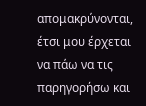απομακρύνονται, έτσι μου έρχεται να πάω να τις παρηγορήσω και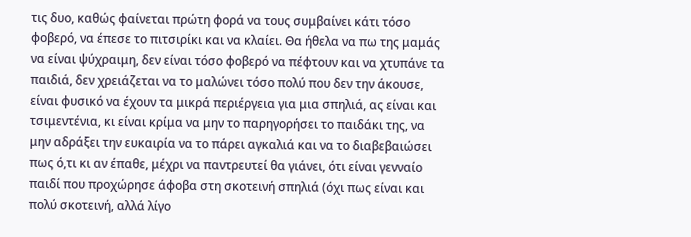τις δυο, καθώς φαίνεται πρώτη φορά να τους συμβαίνει κάτι τόσο φοβερό, να έπεσε το πιτσιρίκι και να κλαίει. Θα ήθελα να πω της μαμάς να είναι ψύχραιμη, δεν είναι τόσο φοβερό να πέφτουν και να χτυπάνε τα παιδιά, δεν χρειάζεται να το μαλώνει τόσο πολύ που δεν την άκουσε, είναι φυσικό να έχουν τα μικρά περιέργεια για μια σπηλιά, ας είναι και τσιμεντένια, κι είναι κρίμα να μην το παρηγορήσει το παιδάκι της, να μην αδράξει την ευκαιρία να το πάρει αγκαλιά και να το διαβεβαιώσει πως ό,τι κι αν έπαθε, μέχρι να παντρευτεί θα γιάνει, ότι είναι γενναίο παιδί που προχώρησε άφοβα στη σκοτεινή σπηλιά (όχι πως είναι και πολύ σκοτεινή, αλλά λίγο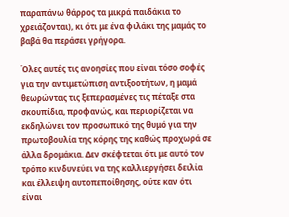παραπάνω θάρρος τα μικρά παιδάκια το χρειάζονται), κι ότι με ένα φιλάκι της μαμάς το βαβά θα περάσει γρήγορα.

Όλες αυτές τις ανοησίες που είναι τόσο σοφές για την αντιμετώπιση αντιξοοτήτων, η μαμά θεωρώντας τις ξεπερασμένες τις πέταξε στα σκουπίδια, προφανώς, και περιορίζεται να εκδηλώνει τον προσωπικό της θυμό για την πρωτοβουλία της κόρης της καθώς προχωρά σε άλλα δρομάκια. Δεν σκέφτεται ότι με αυτό τον τρόπο κινδυνεύει να της καλλιεργήσει δειλία και έλλειψη αυτοπεποίθησης, ούτε καν ότι είναι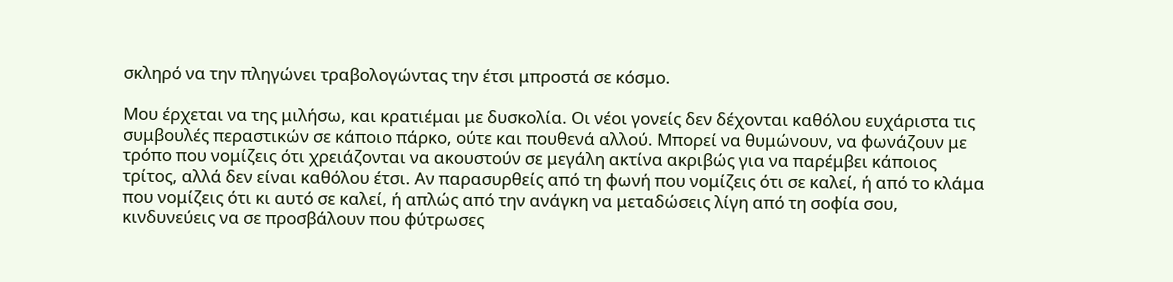σκληρό να την πληγώνει τραβολογώντας την έτσι μπροστά σε κόσμο.

Μου έρχεται να της μιλήσω, και κρατιέμαι με δυσκολία. Οι νέοι γονείς δεν δέχονται καθόλου ευχάριστα τις συμβουλές περαστικών σε κάποιο πάρκο, ούτε και πουθενά αλλού. Μπορεί να θυμώνουν, να φωνάζουν με τρόπο που νομίζεις ότι χρειάζονται να ακουστούν σε μεγάλη ακτίνα ακριβώς για να παρέμβει κάποιος τρίτος, αλλά δεν είναι καθόλου έτσι. Αν παρασυρθείς από τη φωνή που νομίζεις ότι σε καλεί, ή από το κλάμα που νομίζεις ότι κι αυτό σε καλεί, ή απλώς από την ανάγκη να μεταδώσεις λίγη από τη σοφία σου, κινδυνεύεις να σε προσβάλουν που φύτρωσες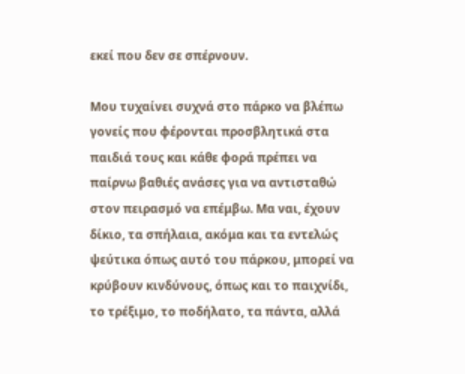εκεί που δεν σε σπέρνουν.

Μου τυχαίνει συχνά στο πάρκο να βλέπω γονείς που φέρονται προσβλητικά στα παιδιά τους και κάθε φορά πρέπει να παίρνω βαθιές ανάσες για να αντισταθώ στον πειρασμό να επέμβω. Μα ναι, έχουν δίκιο, τα σπήλαια, ακόμα και τα εντελώς ψεύτικα όπως αυτό του πάρκου, μπορεί να κρύβουν κινδύνους, όπως και το παιχνίδι, το τρέξιμο, το ποδήλατο, τα πάντα, αλλά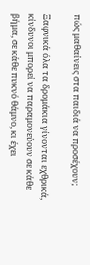πώς μαθαίνεις στα παιδιά να προσέχουν;

Ξαφνικά όλα τα δρομάκια γίνονται εχθρικά, κίνδυνοι μπορεί να παραμονεύουν σε κάθε βήμα, σε κάθε πυκνό θάμνο, κι έχει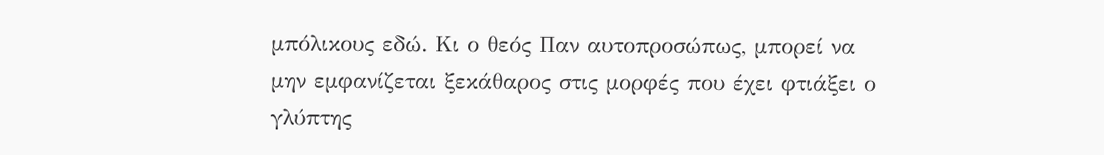μπόλικους εδώ. Κι ο θεός Παν αυτοπροσώπως, μπορεί να μην εμφανίζεται ξεκάθαρος στις μορφές που έχει φτιάξει ο γλύπτης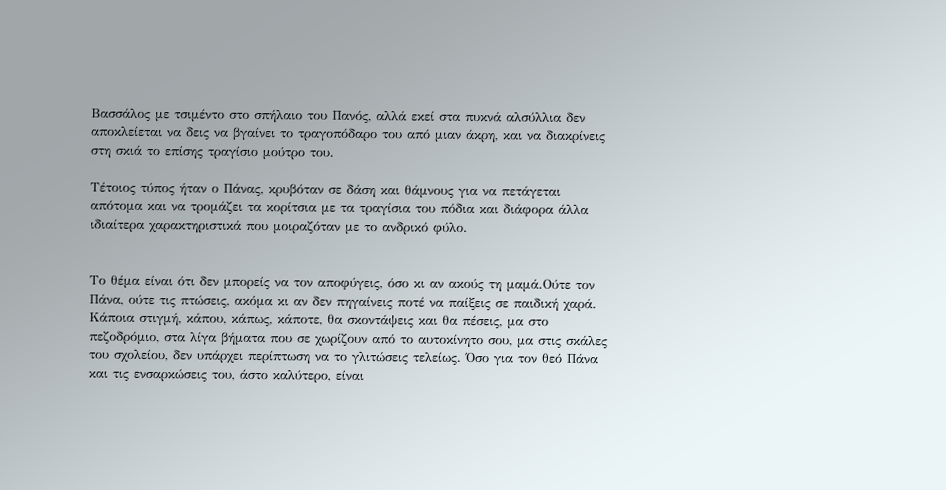Βασσάλος με τσιμέντο στο σπήλαιο του Πανός, αλλά εκεί στα πυκνά αλσύλλια δεν αποκλείεται να δεις να βγαίνει το τραγοπόδαρο του από μιαν άκρη, και να διακρίνεις στη σκιά το επίσης τραγίσιο μούτρο του.

Τέτοιος τύπος ήταν ο Πάνας, κρυβόταν σε δάση και θάμνους για να πετάγεται απότομα και να τρομάζει τα κορίτσια με τα τραγίσια του πόδια και διάφορα άλλα ιδιαίτερα χαρακτηριστικά που μοιραζόταν με το ανδρικό φύλο.


Το θέμα είναι ότι δεν μπορείς να τον αποφύγεις, όσο κι αν ακούς τη μαμά.Ούτε τον Πάνα, ούτε τις πτώσεις, ακόμα κι αν δεν πηγαίνεις ποτέ να παίξεις σε παιδική χαρά. Κάποια στιγμή, κάπου, κάπως, κάποτε, θα σκοντάψεις και θα πέσεις, μα στο πεζοδρόμιο, στα λίγα βήματα που σε χωρίζουν από το αυτοκίνητο σου, μα στις σκάλες του σχολείου, δεν υπάρχει περίπτωση να το γλιτώσεις τελείως. Όσο για τον θεό Πάνα και τις ενσαρκώσεις του, άστο καλύτερο, είναι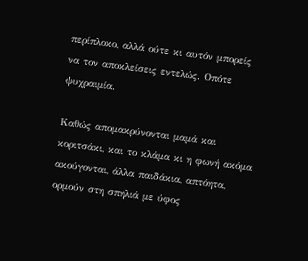περίπλοκο, αλλά ούτε κι αυτόν μπορείς να τον αποκλείσεις εντελώς. Οπότε ψυχραιμία.

Καθώς απομακρύνονται μαμά και κοριτσάκι, και το κλάμα κι η φωνή ακόμα ακούγονται, άλλα παιδάκια, απτόητα, ορμούν στη σπηλιά με ύφος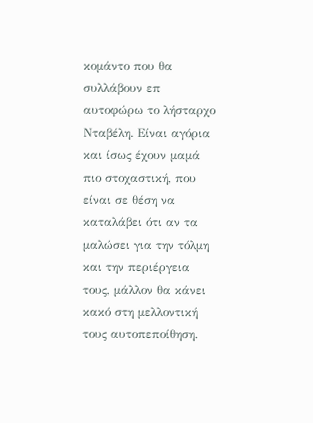κομάντο που θα συλλάβουν επ αυτοφώρω το λήσταρχο Νταβέλη. Είναι αγόρια και ίσως έχουν μαμά πιο στοχαστική, που είναι σε θέση να καταλάβει ότι αν τα μαλώσει για την τόλμη και την περιέργεια τους, μάλλον θα κάνει κακό στη μελλοντική τους αυτοπεποίθηση.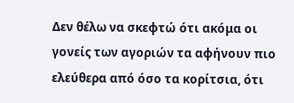Δεν θέλω να σκεφτώ ότι ακόμα οι γονείς των αγοριών τα αφήνουν πιο ελεύθερα από όσο τα κορίτσια, ότι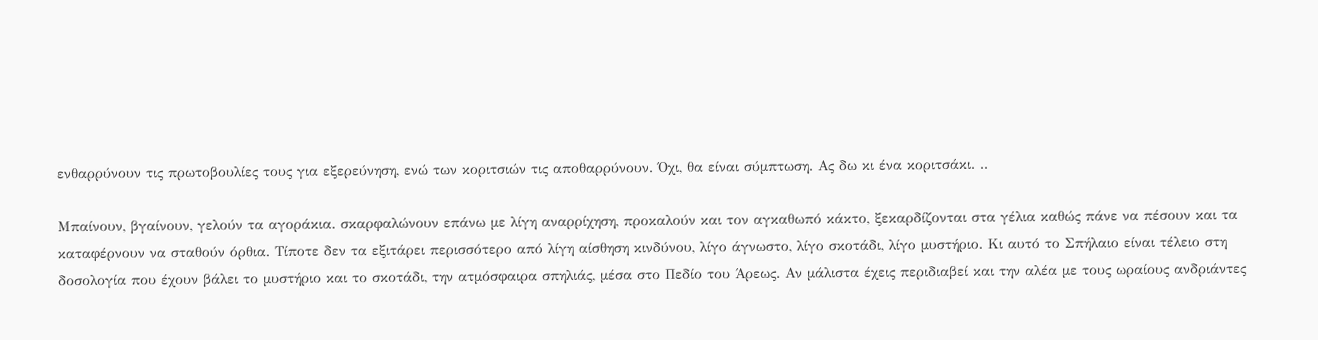ενθαρρύνουν τις πρωτοβουλίες τους για εξερεύνηση, ενώ των κοριτσιών τις αποθαρρύνουν. Όχι, θα είναι σύμπτωση. Ας δω κι ένα κοριτσάκι. ..

Μπαίνουν, βγαίνουν, γελούν τα αγοράκια. σκαρφαλώνουν επάνω με λίγη αναρρίχηση, προκαλούν και τον αγκαθωπό κάκτο, ξεκαρδίζονται στα γέλια καθώς πάνε να πέσουν και τα καταφέρνουν να σταθούν όρθια. Τίποτε δεν τα εξιτάρει περισσότερο από λίγη αίσθηση κινδύνου, λίγο άγνωστο, λίγο σκοτάδι, λίγο μυστήριο. Κι αυτό το Σπήλαιο είναι τέλειο στη δοσολογία που έχουν βάλει το μυστήριο και το σκοτάδι, την ατμόσφαιρα σπηλιάς, μέσα στο Πεδίο του Άρεως. Αν μάλιστα έχεις περιδιαβεί και την αλέα με τους ωραίους ανδριάντες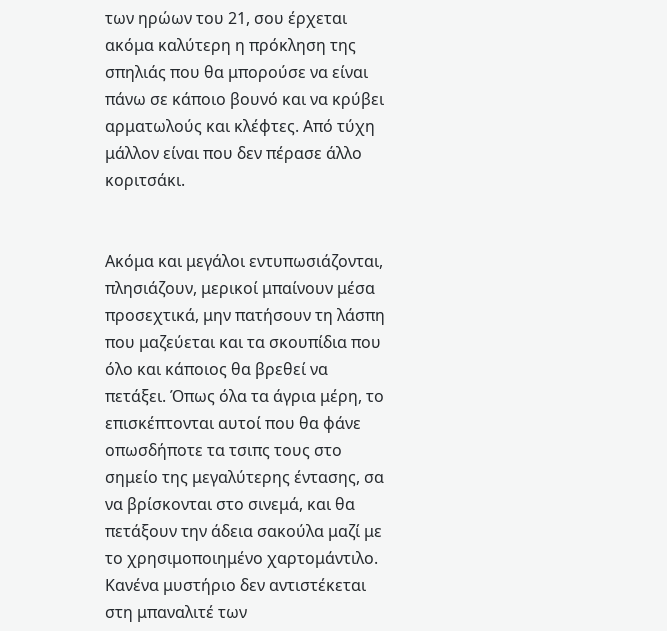των ηρώων του 21, σου έρχεται ακόμα καλύτερη η πρόκληση της σπηλιάς που θα μπορούσε να είναι πάνω σε κάποιο βουνό και να κρύβει αρματωλούς και κλέφτες. Από τύχη μάλλον είναι που δεν πέρασε άλλο κοριτσάκι.


Ακόμα και μεγάλοι εντυπωσιάζονται, πλησιάζουν, μερικοί μπαίνουν μέσα προσεχτικά, μην πατήσουν τη λάσπη που μαζεύεται και τα σκουπίδια που όλο και κάποιος θα βρεθεί να πετάξει. Όπως όλα τα άγρια μέρη, το επισκέπτονται αυτοί που θα φάνε οπωσδήποτε τα τσιπς τους στο σημείο της μεγαλύτερης έντασης, σα να βρίσκονται στο σινεμά, και θα πετάξουν την άδεια σακούλα μαζί με το χρησιμοποιημένο χαρτομάντιλο. Κανένα μυστήριο δεν αντιστέκεται στη μπαναλιτέ των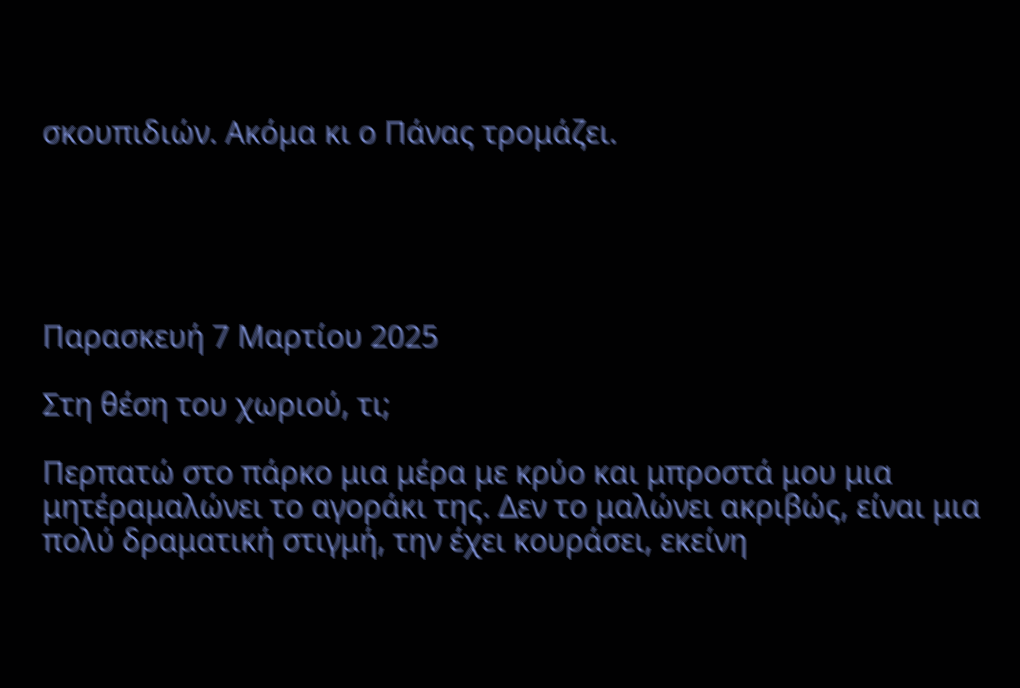σκουπιδιών. Ακόμα κι ο Πάνας τρομάζει.





Παρασκευή 7 Μαρτίου 2025

Στη θέση του χωριού, τι;

Περπατώ στο πάρκο μια μέρα με κρύο και μπροστά μου μια μητέραμαλώνει το αγοράκι της. Δεν το μαλώνει ακριβώς, είναι μια πολύ δραματική στιγμή, την έχει κουράσει, εκείνη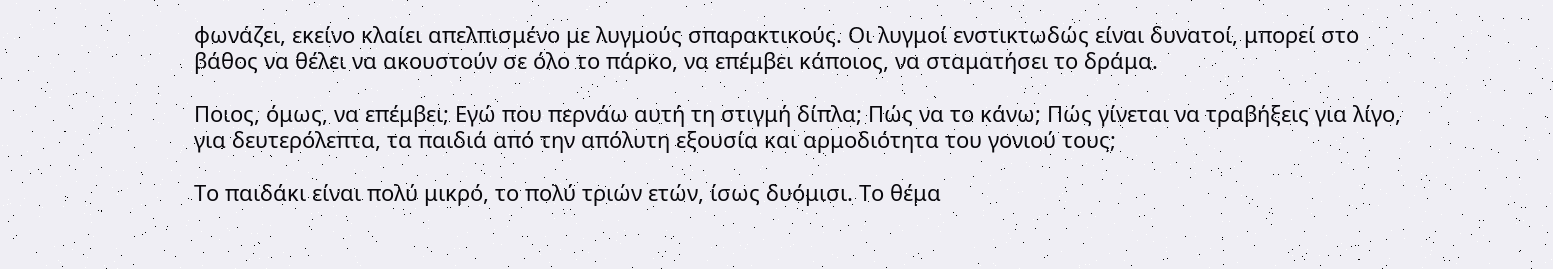φωνάζει, εκείνο κλαίει απελπισμένο με λυγμούς σπαρακτικούς. Οι λυγμοί ενστικτωδώς είναι δυνατοί, μπορεί στο βάθος να θέλει να ακουστούν σε όλο το πάρκο, να επέμβει κάποιος, να σταματήσει το δράμα.

Ποιος, όμως, να επέμβει; Εγώ που περνάω αυτή τη στιγμή δίπλα; Πώς να το κάνω; Πώς γίνεται να τραβήξεις για λίγο, για δευτερόλεπτα, τα παιδιά από την απόλυτη εξουσία και αρμοδιότητα του γονιού τους;

Το παιδάκι είναι πολύ μικρό, το πολύ τριών ετών, ίσως δυόμισι. Το θέμα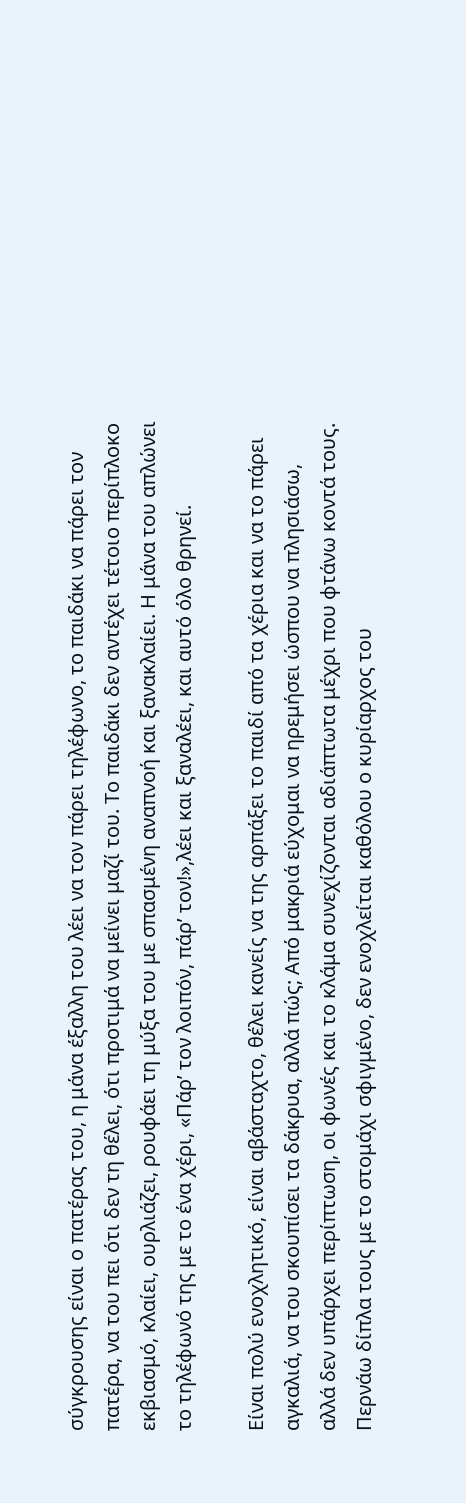σύγκρουσης είναι ο πατέρας του, η μάνα έξαλλη του λέει να τον πάρει τηλέφωνο, το παιδάκι να πάρει τον πατέρα, να του πει ότι δεν τη θέλει, ότι προτιμά να μείνει μαζί του. Το παιδάκι δεν αντέχει τέτοιο περίπλοκο εκβιασμό, κλαίει, ουρλιάζει, ρουφάει τη μύξα του με σπασμένη αναπνοή και ξανακλαίει. Η μάνα του απλώνει το τηλέφωνό της με το ένα χέρι, «Πάρ’ τον λοιπόν, πάρ’ τον!»,λέει και ξαναλέει, και αυτό όλο θρηνεί.

Είναι πολύ ενοχλητικό, είναι αβάσταχτο, θέλει κανείς να της αρπάξει το παιδί από τα χέρια και να το πάρει αγκαλιά, να του σκουπίσει τα δάκρυα, αλλά πώς; Από μακριά εύχομαι να ηρεμήσει ώσπου να πλησιάσω, αλλά δεν υπάρχει περίπτωση, οι φωνές και το κλάμα συνεχίζονται αδιάπτωτα μέχρι που φτάνω κοντά τους. Περνάω δίπλα τους με το στομάχι σφιγμένο, δεν ενοχλείται καθόλου ο κυρίαρχος του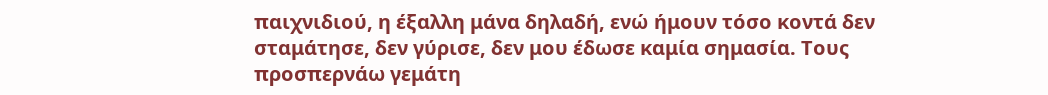παιχνιδιού, η έξαλλη μάνα δηλαδή, ενώ ήμουν τόσο κοντά δεν σταμάτησε, δεν γύρισε, δεν μου έδωσε καμία σημασία. Τους προσπερνάω γεμάτη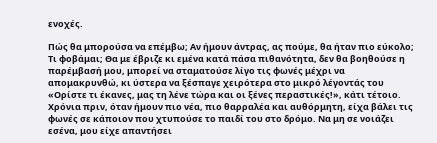ενοχές.

Πώς θα μπορούσα να επέμβω; Αν ήμουν άντρας, ας πούμε, θα ήταν πιο εύκολο; Τι φοβάμαι; Θα με έβριζε κι εμένα κατά πάσα πιθανότητα, δεν θα βοηθούσε η παρέμβασή μου, μπορεί να σταματούσε λίγο τις φωνές μέχρι να απομακρυνθώ, κι ύστερα να ξέσπαγε χειρότερα στο μικρό λέγοντάς του «Ορίστε τι έκανες, μας τη λένε τώρα και οι ξένες περαστικές!», κάτι τέτοιο. Χρόνια πριν, όταν ήμουν πιο νέα, πιο θαρραλέα και αυθόρμητη, είχα βάλει τις φωνές σε κάποιον που χτυπούσε το παιδί του στο δρόμο. Να μη σε νοιάζει εσένα, μου είχε απαντήσει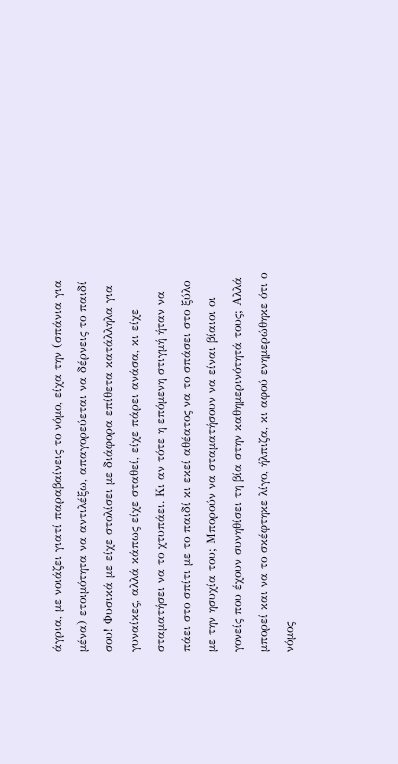άγρια, με νοιάζει γιατί παραβαίνεις το νόμο, είχα την (σπάνια για μένα) ετοιμότητα να αντιλέξω, απαγορεύεται να δέρνεις το παιδί σου! Φυσικά με είχε στολίσει με διάφορα επίθετα κατάλληλα για γυναίκες, αλλά κάπως είχε σταθεί, είχε πάρει ανάσα, κι είχε σταματήσει να το χτυπάει. Κι αν τότε η επόμενη στιγμή ήταν να πάει στο σπίτι με το παιδί κι εκεί αθέατος να το σπάσει στο ξύλο με την ησυχία του; Μπορούν να σταματήσουν να είναι βίαιοι οι γονείς που έχουν συνηθίσει τη βία στην καθημερινότητά τους; Αλλά μπορεί και να το σκέφτηκε λίγο, ήλπιζα, κι αφού ενημερώθηκε ότι ο νόμος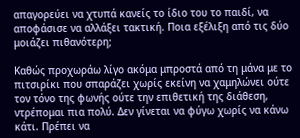απαγορεύει να χτυπά κανείς το ίδιο του το παιδί, να αποφάσισε να αλλάξει τακτική. Ποια εξέλιξη από τις δύο μοιάζει πιθανότερη;

Καθώς προχωράω λίγο ακόμα μπροστά από τη μάνα με το πιτσιρίκι που σπαράζει χωρίς εκείνη να χαμηλώνει ούτε τον τόνο της φωνής ούτε την επιθετική της διάθεση, ντρέπομαι πια πολύ. Δεν γίνεται να φύγω χωρίς να κάνω κάτι. Πρέπει να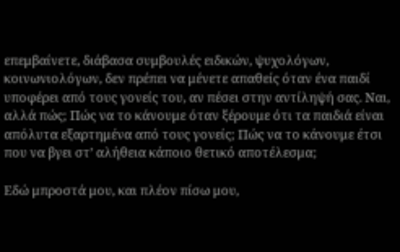επεμβαίνετε, διάβασα συμβουλές ειδικών, ψυχολόγων, κοινωνιολόγων, δεν πρέπει να μένετε απαθείς όταν ένα παιδί υποφέρει από τους γονείς του, αν πέσει στην αντίληψή σας. Ναι, αλλά πώς; Πώς να το κάνουμε όταν ξέρουμε ότι τα παιδιά είναι απόλυτα εξαρτημένα από τους γονείς; Πώς να το κάνουμε έτσι που να βγει στ’ αλήθεια κάποιο θετικό αποτέλεσμα;

Εδώ μπροστά μου, και πλέον πίσω μου,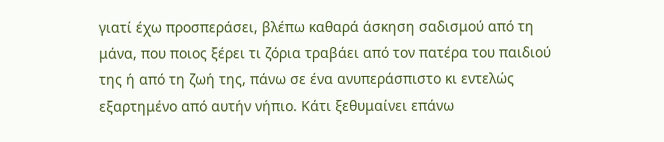γιατί έχω προσπεράσει, βλέπω καθαρά άσκηση σαδισμού από τη μάνα, που ποιος ξέρει τι ζόρια τραβάει από τον πατέρα του παιδιού της ή από τη ζωή της, πάνω σε ένα ανυπεράσπιστο κι εντελώς εξαρτημένο από αυτήν νήπιο. Κάτι ξεθυμαίνει επάνω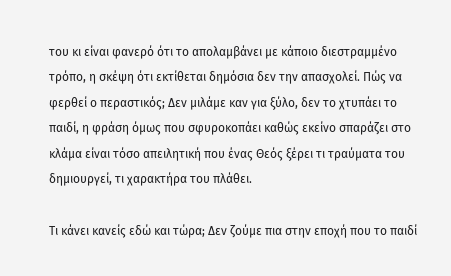του κι είναι φανερό ότι το απολαμβάνει με κάποιο διεστραμμένο τρόπο, η σκέψη ότι εκτίθεται δημόσια δεν την απασχολεί. Πώς να φερθεί ο περαστικός; Δεν μιλάμε καν για ξύλο, δεν το χτυπάει το παιδί, η φράση όμως που σφυροκοπάει καθώς εκείνο σπαράζει στο κλάμα είναι τόσο απειλητική που ένας Θεός ξέρει τι τραύματα του δημιουργεί, τι χαρακτήρα του πλάθει.

Τι κάνει κανείς εδώ και τώρα; Δεν ζούμε πια στην εποχή που το παιδί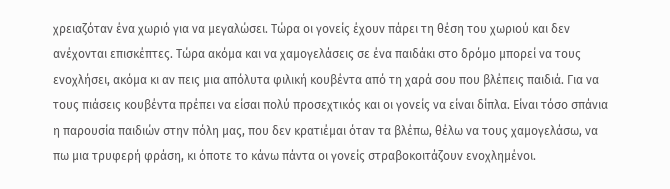χρειαζόταν ένα χωριό για να μεγαλώσει. Τώρα οι γονείς έχουν πάρει τη θέση του χωριού και δεν ανέχονται επισκέπτες. Τώρα ακόμα και να χαμογελάσεις σε ένα παιδάκι στο δρόμο μπορεί να τους ενοχλήσει, ακόμα κι αν πεις μια απόλυτα φιλική κουβέντα από τη χαρά σου που βλέπεις παιδιά. Για να τους πιάσεις κουβέντα πρέπει να είσαι πολύ προσεχτικός και οι γονείς να είναι δίπλα. Είναι τόσο σπάνια η παρουσία παιδιών στην πόλη μας, που δεν κρατιέμαι όταν τα βλέπω, θέλω να τους χαμογελάσω, να πω μια τρυφερή φράση, κι όποτε το κάνω πάντα οι γονείς στραβοκοιτάζουν ενοχλημένοι.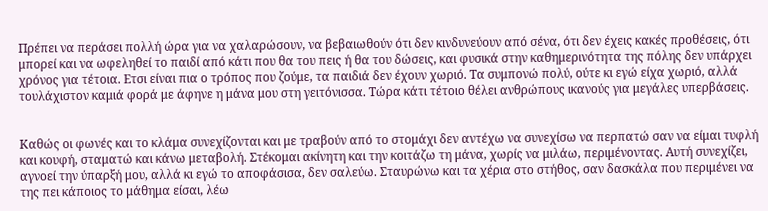Πρέπει να περάσει πολλή ώρα για να χαλαρώσουν, να βεβαιωθούν ότι δεν κινδυνεύουν από σένα, ότι δεν έχεις κακές προθέσεις, ότι μπορεί και να ωφεληθεί το παιδί από κάτι που θα του πεις ή θα του δώσεις, και φυσικά στην καθημερινότητα της πόλης δεν υπάρχει χρόνος για τέτοια. Ετσι είναι πια ο τρόπος που ζούμε, τα παιδιά δεν έχουν χωριό. Τα συμπονώ πολύ, ούτε κι εγώ είχα χωριό, αλλά τουλάχιστον καμιά φορά με άφηνε η μάνα μου στη γειτόνισσα. Τώρα κάτι τέτοιο θέλει ανθρώπους ικανούς για μεγάλες υπερβάσεις.


Καθώς οι φωνές και το κλάμα συνεχίζονται και με τραβούν από το στομάχι δεν αντέχω να συνεχίσω να περπατώ σαν να είμαι τυφλή και κουφή, σταματώ και κάνω μεταβολή. Στέκομαι ακίνητη και την κοιτάζω τη μάνα, χωρίς να μιλάω, περιμένοντας. Αυτή συνεχίζει, αγνοεί την ύπαρξή μου, αλλά κι εγώ το αποφάσισα, δεν σαλεύω. Σταυρώνω και τα χέρια στο στήθος, σαν δασκάλα που περιμένει να της πει κάποιος το μάθημα είσαι, λέω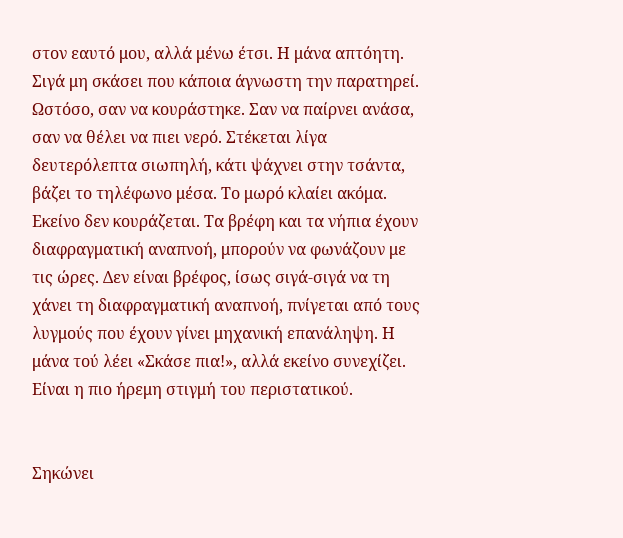στον εαυτό μου, αλλά μένω έτσι. Η μάνα απτόητη. Σιγά μη σκάσει που κάποια άγνωστη την παρατηρεί. Ωστόσο, σαν να κουράστηκε. Σαν να παίρνει ανάσα, σαν να θέλει να πιει νερό. Στέκεται λίγα δευτερόλεπτα σιωπηλή, κάτι ψάχνει στην τσάντα, βάζει το τηλέφωνο μέσα. Το μωρό κλαίει ακόμα. Εκείνο δεν κουράζεται. Τα βρέφη και τα νήπια έχουν διαφραγματική αναπνοή, μπορούν να φωνάζουν με τις ώρες. Δεν είναι βρέφος, ίσως σιγά-σιγά να τη χάνει τη διαφραγματική αναπνοή, πνίγεται από τους λυγμούς που έχουν γίνει μηχανική επανάληψη. Η μάνα τού λέει «Σκάσε πια!», αλλά εκείνο συνεχίζει. Είναι η πιο ήρεμη στιγμή του περιστατικού.


Σηκώνει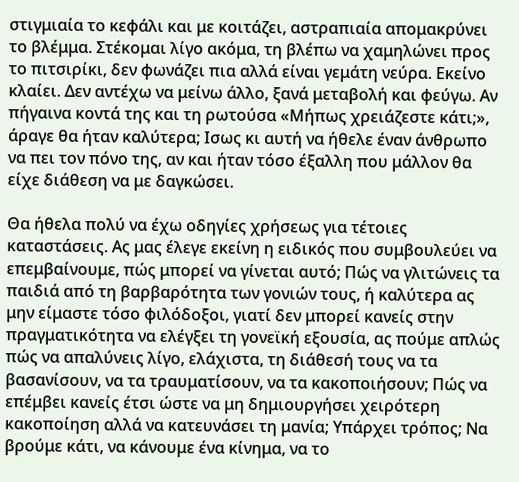στιγμιαία το κεφάλι και με κοιτάζει, αστραπιαία απομακρύνει το βλέμμα. Στέκομαι λίγο ακόμα, τη βλέπω να χαμηλώνει προς το πιτσιρίκι, δεν φωνάζει πια αλλά είναι γεμάτη νεύρα. Εκείνο κλαίει. Δεν αντέχω να μείνω άλλο, ξανά μεταβολή και φεύγω. Αν πήγαινα κοντά της και τη ρωτούσα «Μήπως χρειάζεστε κάτι;», άραγε θα ήταν καλύτερα; Ισως κι αυτή να ήθελε έναν άνθρωπο να πει τον πόνο της, αν και ήταν τόσο έξαλλη που μάλλον θα είχε διάθεση να με δαγκώσει.

Θα ήθελα πολύ να έχω οδηγίες χρήσεως για τέτοιες καταστάσεις. Ας μας έλεγε εκείνη η ειδικός που συμβουλεύει να επεμβαίνουμε, πώς μπορεί να γίνεται αυτό; Πώς να γλιτώνεις τα παιδιά από τη βαρβαρότητα των γονιών τους, ή καλύτερα ας μην είμαστε τόσο φιλόδοξοι, γιατί δεν μπορεί κανείς στην πραγματικότητα να ελέγξει τη γονεϊκή εξουσία, ας πούμε απλώς πώς να απαλύνεις λίγο, ελάχιστα, τη διάθεσή τους να τα βασανίσουν, να τα τραυματίσουν, να τα κακοποιήσουν; Πώς να επέμβει κανείς έτσι ώστε να μη δημιουργήσει χειρότερη κακοποίηση αλλά να κατευνάσει τη μανία; Υπάρχει τρόπος; Να βρούμε κάτι, να κάνουμε ένα κίνημα, να το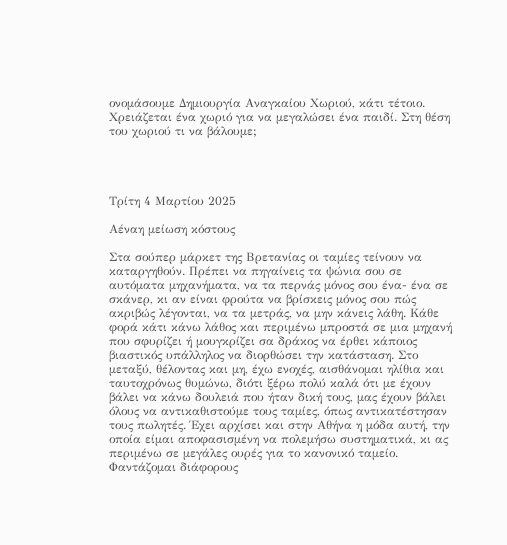ονομάσουμε Δημιουργία Αναγκαίου Χωριού, κάτι τέτοιο. Χρειάζεται ένα χωριό για να μεγαλώσει ένα παιδί. Στη θέση του χωριού τι να βάλουμε;




Τρίτη 4 Μαρτίου 2025

Αέναη μείωση κόστους

Στα σούπερ μάρκετ της Βρετανίας οι ταμίες τείνουν να καταργηθούν. Πρέπει να πηγαίνεις τα ψώνια σου σε αυτόματα μηχανήματα, να τα περνάς μόνος σου ένα- ένα σε σκάνερ, κι αν είναι φρούτα να βρίσκεις μόνος σου πώς ακριβώς λέγονται, να τα μετράς, να μην κάνεις λάθη. Κάθε φορά κάτι κάνω λάθος και περιμένω μπροστά σε μια μηχανή που σφυρίζει ή μουγκρίζει σα δράκος να έρθει κάποιος βιαστικός υπάλληλος να διορθώσει την κατάσταση. Στο μεταξύ, θέλοντας και μη, έχω ενοχές, αισθάνομαι ηλίθια και ταυτοχρόνως θυμώνω, διότι ξέρω πολύ καλά ότι με έχουν βάλει να κάνω δουλειά που ήταν δική τους, μας έχουν βάλει όλους να αντικαθιστούμε τους ταμίες, όπως αντικατέστησαν τους πωλητές. Έχει αρχίσει και στην Αθήνα η μόδα αυτή, την οποία είμαι αποφασισμένη να πολεμήσω συστηματικά, κι ας περιμένω σε μεγάλες ουρές για το κανονικό ταμείο. Φαντάζομαι διάφορους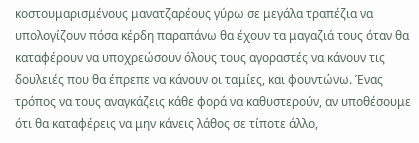κοστουμαρισμένους μανατζαρέους γύρω σε μεγάλα τραπέζια να υπολογίζουν πόσα κέρδη παραπάνω θα έχουν τα μαγαζιά τους όταν θα καταφέρουν να υποχρεώσουν όλους τους αγοραστές να κάνουν τις δουλειές που θα έπρεπε να κάνουν οι ταμίες, και φουντώνω. Ένας τρόπος να τους αναγκάζεις κάθε φορά να καθυστερούν, αν υποθέσουμε ότι θα καταφέρεις να μην κάνεις λάθος σε τίποτε άλλο,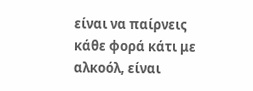είναι να παίρνεις κάθε φορά κάτι με αλκοόλ, είναι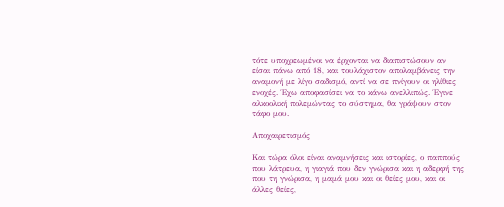τότε υποχρεωμένοι να έρχονται να διαπιστώσουν αν είσαι πάνω από 18, και τουλάχιστον απολαμβάνεις την αναμονή με λίγο σαδισμό, αντί να σε πνίγουν οι ηλίθιες ενοχές. Έχω αποφασίσει να το κάνω ανελλιπώς. Έγινε αλκοολική πολεμώντας το σύστημα, θα γράψουν στον τάφο μου.

Αποχαιρετισμός

Και τώρα όλοι είναι αναμνήσεις και ιστορίες, ο παππούς που λάτρευα, η γιαγιά που δεν γνώρισα και η αδερφή της που τη γνώρισα, η μαμά μου και οι θείες μου, και οι άλλες θείες,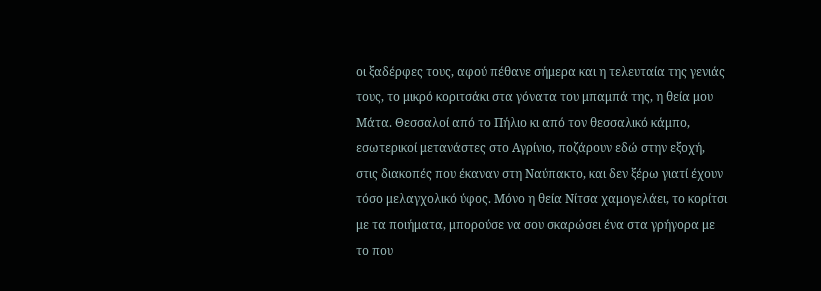οι ξαδέρφες τους, αφού πέθανε σήμερα και η τελευταία της γενιάς τους, το μικρό κοριτσάκι στα γόνατα του μπαμπά της, η θεία μου Μάτα. Θεσσαλοί από το Πήλιο κι από τον θεσσαλικό κάμπο, εσωτερικοί μετανάστες στο Αγρίνιο, ποζάρουν εδώ στην εξοχή, στις διακοπές που έκαναν στη Ναύπακτο, και δεν ξέρω γιατί έχουν τόσο μελαγχολικό ύφος. Μόνο η θεία Νίτσα χαμογελάει, το κορίτσι με τα ποιήματα, μπορούσε να σου σκαρώσει ένα στα γρήγορα με το που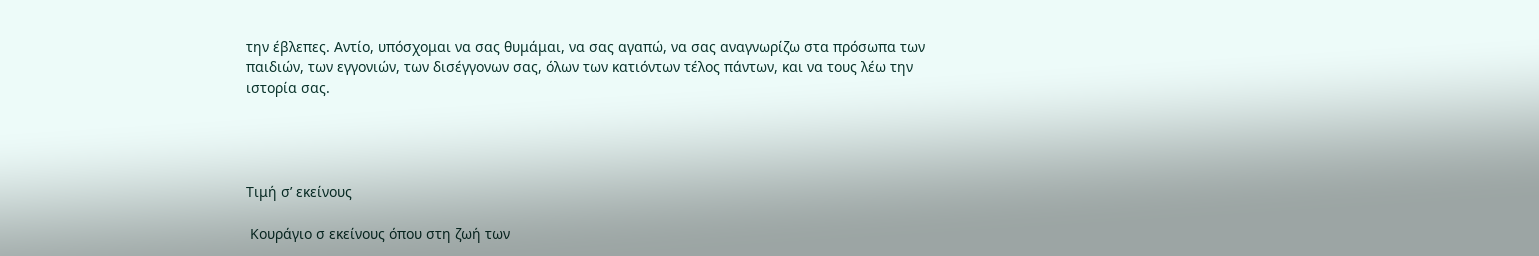την έβλεπες. Αντίο, υπόσχομαι να σας θυμάμαι, να σας αγαπώ, να σας αναγνωρίζω στα πρόσωπα των παιδιών, των εγγονιών, των δισέγγονων σας, όλων των κατιόντων τέλος πάντων, και να τους λέω την ιστορία σας.




Τιμή σ’ εκείνους

 Κουράγιο σ εκείνους όπου στη ζωή των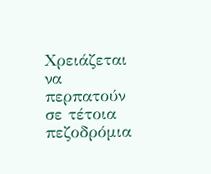Χρειάζεται να περπατούν σε τέτοια πεζοδρόμια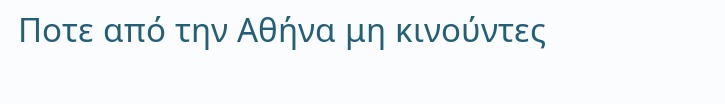Ποτε από την Αθήνα μη κινούντες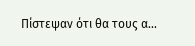Πίστεψαν ότι θα τους α...